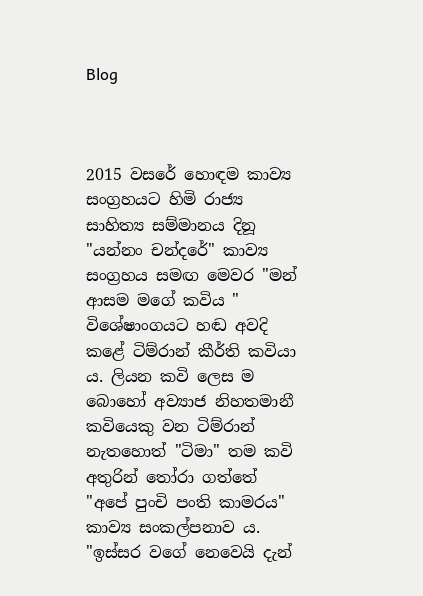Blog



2015 වසරේ හොඳම කාව්‍ය සංග්‍රහයට හිමි රාජ්‍ය සාහිත්‍ය සම්මානය දිනූ "යන්නං චන්දරේ" කාව්‍ය සංග්‍රහය සමඟ මෙවර "මන් ආසම මගේ කවිය " විශේෂාංගයට හඬ අවදි කළේ ටිම්රාන් කීර්ති කවියා ය. ලියන කවි ලෙස ම බොහෝ අව්‍යාජ නිහතමානී කවියෙකු වන ටිම්රාන් නැතහොත් "ටිමා" තම කවි අතුරින් තෝරා ගත්තේ "අපේ පුංචි පංති කාමරය" කාව්‍ය සංකල්පනාව ය. "ඉස්සර වගේ නෙවෙයි දැන්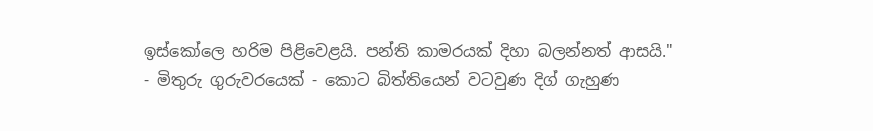ඉස්කෝලෙ හරිම පිළිවෙළයි. පන්ති කාමරයක් දිහා බලන්නත් ආසයි." - මිතුරු ගුරුවරයෙක් - කොට බිත්තියෙන් වටවුණ දිග් ගැහුණ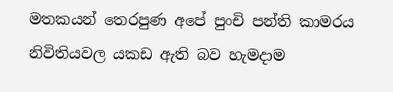මතකයන් තෙරපුණ අපේ පුංචි පන්ති කාමරය නිවිතියවල යකඩ ඇති බව හැමදාම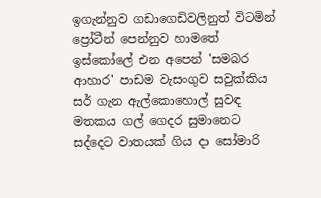ඉගැන්නුව ගඩාගෙඩිවලිනුත් විටමින් ප්‍රෝටීන් පෙන්නුව හාමතේ ඉස්කෝලේ එන අපෙන් 'සමබර ආහාර' පාඩම වැසංගුව සවුක්කිය සර් ගැන ඇල්කොහොල් සුවඳ මතකය ගල් ගෙදර සුමානෙට සද්දෙට වාතයක් ගිය දා සෝමාරි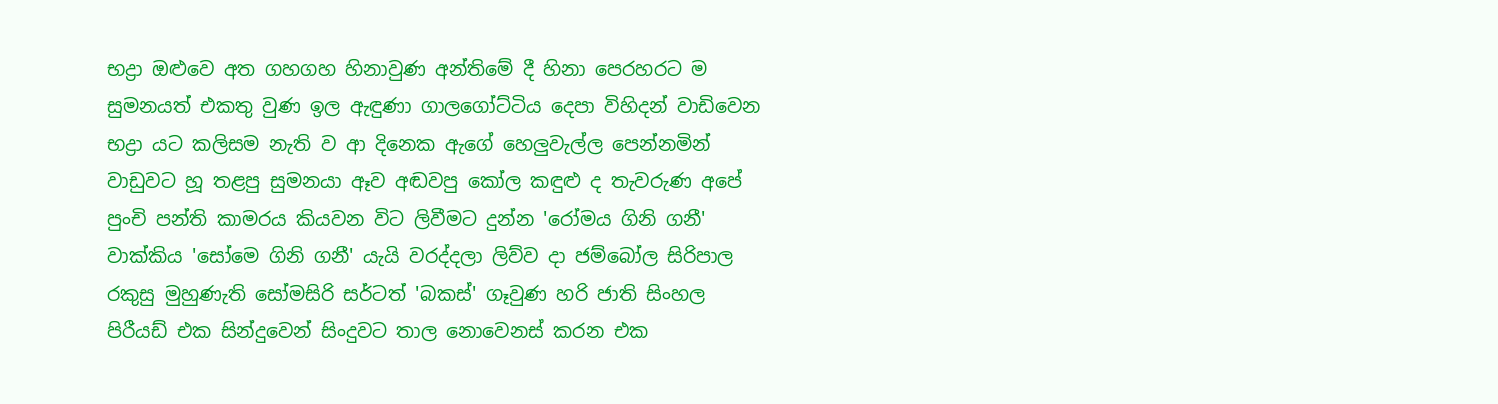භද්‍රා ඔළුවෙ අත ගහගහ හිනාවුණ අන්තිමේ දී හිනා පෙරහරට ම සුමනයත් එකතු වුණ ඉල ඇඳුණා ගාලගෝට්ටිය දෙපා විහිදන් වාඩිවෙන භද්‍රා යට කලිසම නැති ව ආ දිනෙක ඇගේ හෙලුවැල්ල පෙන්නමින් වාඩුවට හූ තළපු සුමනයා ඈව අඬවපු කෝල කඳුළු ද තැවරුණ අපේ පුංචි පන්ති කාමරය කියවන විට ලිවීමට දුන්න 'රෝමය ගිනි ගනී' වාක්කිය 'සෝමෙ ගිනි ගනී' යැයි වරද්දලා ලිව්ව දා ජම්බෝල සිරිපාල රකුසු මුහුණැති සෝමසිරි සර්ටත් 'බකස්' ගෑවුණ හරි ජාති සිංහල පිරීයඩ් එක සින්දුවෙන් සිංදුවට තාල නොවෙනස් කරන එක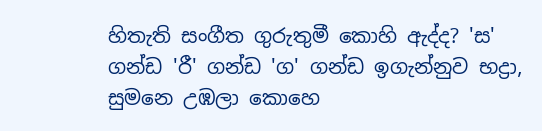හිතැති සංගීත ගුරුතුමී කොහි ඇද්ද? 'ස' ගන්ඩ 'රී' ගන්ඩ 'ග' ගන්ඩ ඉගැන්නුව භද්‍රා, සුමනෙ උඹලා කොහෙ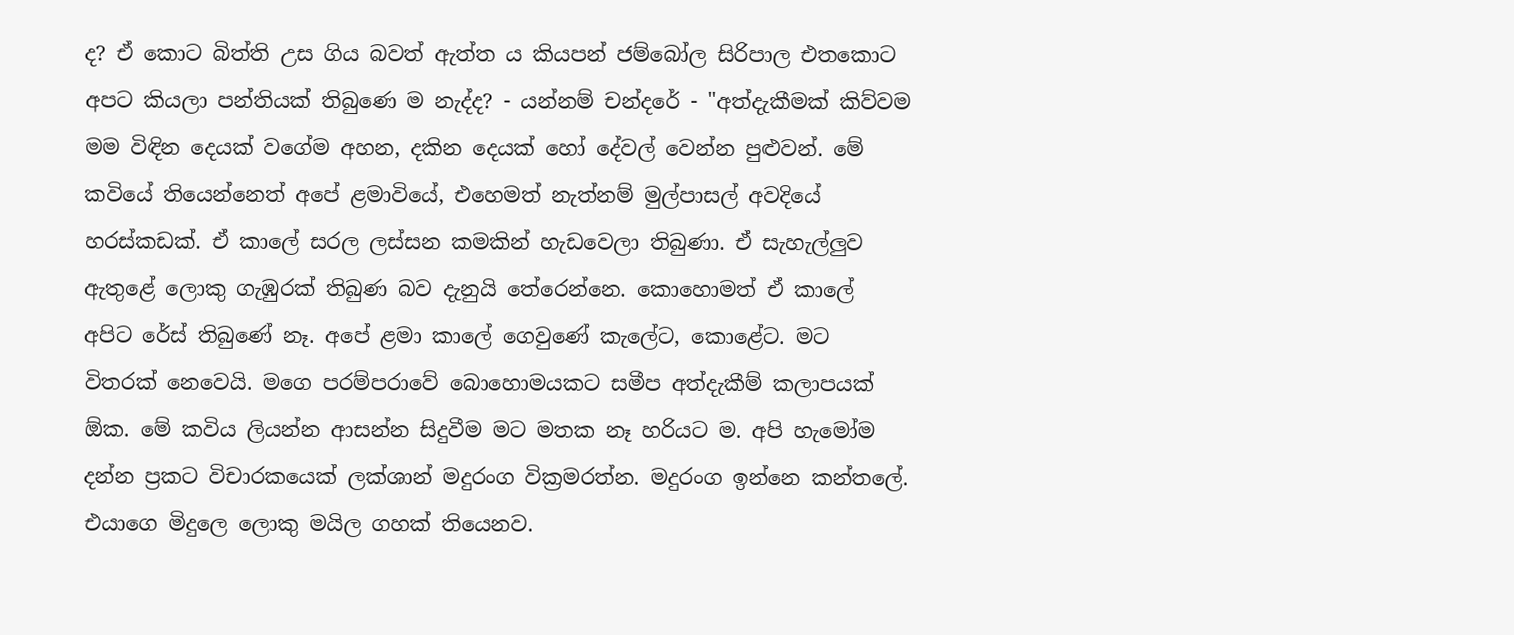ද? ඒ කොට බිත්ති උස ගිය බවත් ඇත්ත ය කියපන් ජම්බෝල සිරිපාල එතකොට අපට කියලා පන්තියක් තිබුණෙ ම නැද්ද? - යන්නම් චන්දරේ - "අත්දැකීමක් කිව්වම මම විඳින දෙයක් වගේම අහන, දකින දෙයක් හෝ දේවල් වෙන්න පුළුවන්. මේ කවියේ තියෙන්නෙත් අපේ ළමාවියේ, එහෙමත් නැත්නම් මුල්පාසල් අවදියේ හරස්කඩක්. ඒ කාලේ සරල ලස්සන කමකින් හැඩවෙලා තිබුණා. ඒ සැහැල්ලුව ඇතුළේ ලොකු ගැඹුරක් තිබුණ බව දැනුයි තේරෙන්නෙ. කොහොමත් ඒ කාලේ අපිට රේස් තිබුණේ නෑ. අපේ ළමා කාලේ ගෙවුණේ කැලේට, කොළේට. මට විතරක් නෙවෙයි. මගෙ පරම්පරාවේ බොහොමයකට සමීප අත්දැකීම් කලාපයක් ඕක. මේ කවිය ලියන්න ආසන්න සිදුවීම මට මතක නෑ හරියට ම. අපි හැමෝම දන්න ප්‍රකට විචාරකයෙක් ලක්ශාන් මදුරංග වික්‍රමරත්න. මදුරංග ඉන්නෙ කන්තලේ. එයාගෙ මිදුලෙ ලොකු මයිල ගහක් තියෙනව.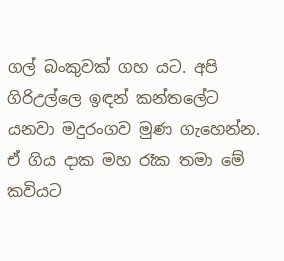ගල් බංකුවක් ගහ යට. අපි ගිරිඋල්ලෙ ඉඳන් කන්තලේට යනවා මදුරංගව මුණ ගැහෙන්න. ඒ ගිය දාක මහ රෑක තමා මේ කවියට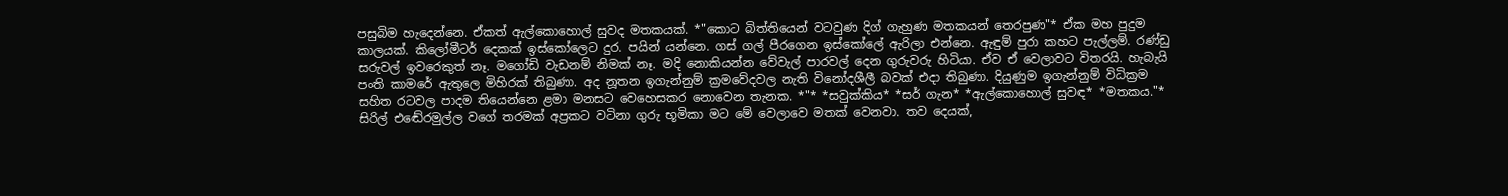පසුබිම හැදෙන්නෙ. ඒකත් ඇල්කොහොල් සුවද මතකයක්. *"කොට බිත්තියෙන් වටවුණ දිග් ගැහුණ මතකයන් තෙරපුණ"* ඒක මහ පුදුම කාලයක්. කිලෝමීටර් දෙකක් ඉස්කෝලෙට දුර. පයින් යන්නෙ. ගස් ගල් පීරගෙන ඉස්කෝලේ ඇරිලා එන්නෙ. ඇඳුම් පුරා කහට පැල්ලම්. රණ්ඩු සරුවල් ඉවරෙකුත් නෑ. මගෝඩි වැඩනම් නිමක් නෑ. මදි නොකියන්න වේවැල් පාරවල් දෙන ගුරුවරු හිටියා. ඒව ඒ වෙලාවට විතරයි. හැබැයි පංති කාමරේ ඇතුලෙ මිහිරක් තිබුණා. අද නූතන ඉගැන්නුම් ක්‍රමවේදවල නැති විනෝදශීලී බවක් එදා තිබුණා. දියුණුම ඉගැන්නුම් විධික්‍රම සහිත රටවල පාදම තියෙන්නෙ ළමා මනසට වෙහෙසකර නොවෙන තැනක. *"* *සවුක්කිය* *සර් ගැන* *ඇල්කොහොල් සුවඳ* *මතකය."* සිරිල් එඬේරමුල්ල වගේ තරමක් අප්‍රකට වටිනා ගුරු භූමිකා මට මේ වෙලාවෙ මතක් වෙනවා. තව දෙයක්,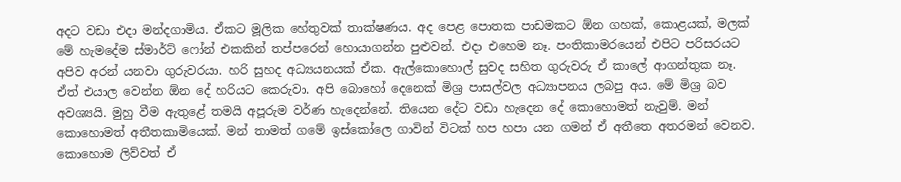අදට වඩා එදා මන්දගාමිය. ඒකට මූලික හේතුවක් තාක්ෂණය. අද පෙළ පොතක පාඩමකට ඕන ගහක්, කොළයක්, මලක් මේ හැමදේම ස්මාර්ට් ෆෝන් එකකින් තප්පරෙන් හොයාගන්න පුළුවන්. එදා එහෙම නෑ. පංතිකාමරයෙන් එපිට පරිසරයට අපිව අරන් යනවා ගුරුවරයා. හරි සුහද අධ්‍යයනයක් ඒක. ඇල්කොහොල් සුවද සහිත ගුරුවරු ඒ කාලේ ආගන්තුක නෑ. ඒත් එයාල වෙන්න ඕන දේ හරියට කෙරුවා. අපි බොහෝ දෙනෙක් මිශ්‍ර පාසල්වල අධ්‍යාපනය ලබපු අය. මේ මිශ්‍ර බව අවශ්‍යයි. මුහු වීම ඇතුළේ තමයි අපූරුම වර්ණ හැදෙන්නේ. තියෙන දේට වඩා හැදෙන දේ කොහොමත් නැවුම්. මන් කොහොමත් අතීතකාමියෙක්. මන් තාමත් ගමේ ඉස්කෝලෙ ගාවින් විටක් හප හපා යන ගමන් ඒ අතීතෙ අතරමන් වෙනව. කොහොම ලිව්වත් ඒ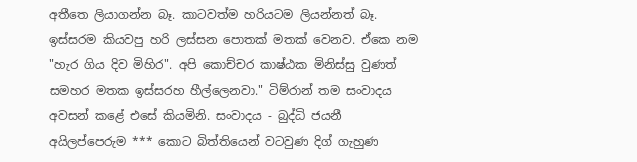අතීතෙ ලියාගන්න බෑ. කාටවත්ම හරියටම ලියන්නත් බෑ. ඉස්සරම කියවපු හරි ලස්සන පොතක් මතක් වෙනව. ඒකෙ නම "හැර ගිය දිව මිහිර". අපි කොච්චර කාෂ්ඨක මිනිස්සු වුණත් සමහර මතක ඉස්සරහ හීල්ලෙනවා." ටිම්රාන් තම සංවාදය අවසන් කළේ එසේ කියමිනි. සංවාදය - බුද්ධි ජයනී අයිලප්පෙරුම *** කොට බිත්තියෙන් වටවුණ දිග් ගැහුණ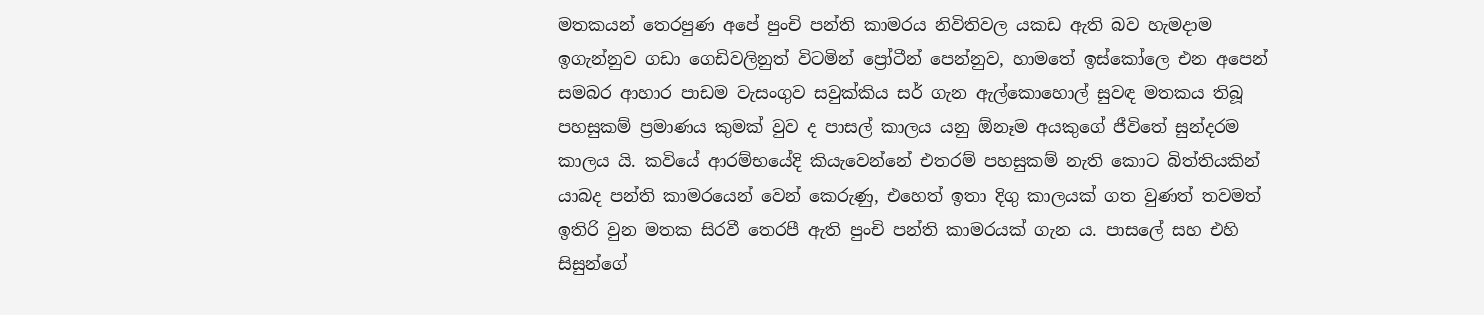මතකයන් තෙරපුණ අපේ පුංචි පන්ති කාමරය නිවිතිවල යකඩ ඇති බව හැමදාම ඉගැන්නුව ගඩා ගෙඩිවලිනුත් විටමින් ප්‍රෝටීන් පෙන්නුව, හාමතේ ඉස්කෝලෙ එන අපෙන් සමබර ආහාර පාඩම වැසංගුව සවුක්කිය සර් ගැන ඇල්කොහොල් සුවඳ මතකය තිබූ පහසුකම් ප්‍රමාණය කුමක් වුව ද පාසල් කාලය යනු ඕනෑම අයකුගේ ජීවිතේ සුන්දරම කාලය යි. කවියේ ආරම්භයේදි කියැවෙන්නේ එතරම් පහසුකම් නැති කොට බිත්තියකින් යාබද පන්ති කාමරයෙන් වෙන් කෙරුණු, එහෙත් ඉතා දිගු කාලයක් ගත වුණත් තවමත් ඉතිරි වුන මතක සිරවී තෙරපී ඇති පුංචි පන්ති කාමරයක් ගැන ය. පාසලේ සහ එහි සිසුන්ගේ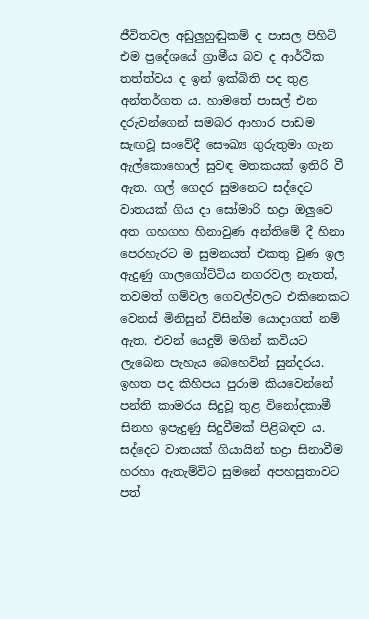ජීවිතවල අඩුලුහුඬුකම් ද පාසල පිහිටි එම ප්‍රදේශයේ ග්‍රාමීය බව ද ආර්ථික තත්ත්වය ද ඉන් ඉක්බිති පද තුළ අන්තර්ගත ය. හාමතේ පාසල් එන දරුවන්ගෙන් සමබර ආහාර පාඩම සැඟවූ සංවේදී සෞඛ්‍ය ගුරුතුමා ගැන ඇල්කොහොල් සුවඳ මතකයක් ඉතිරි වී ඇත. ගල් ගෙදර සුමනෙට සද්දෙට වාතයක් ගිය දා සෝමාරි භද්‍රා ඔලුවෙ අත ගහගහ හිනාවුණ අන්තිමේ දී හිනා පෙරහැරට ම සුමනයත් එකතු වුණ ඉල ඇදුණු ගාලගෝට්ටිය නගරවල නැතත්, තවමත් ගම්වල ගෙවල්වලට එකිනෙකට වෙනස් මිනිසුන් විසින්ම යොදාගත් නම් ඇත. එවන් යෙදුම් මගින් කවියට ලැබෙන පැහැය බෙහෙවින් සුන්දරය. ඉහත පද කිහිපය පුරාම කියවෙන්නේ පන්ති කාමරය සිදුවූ තුළ විනෝදකාමී සිනහ ඉපැදුණු සිදුවීමක් පිළිබඳව ය. සද්දෙට වාතයක් ගියායින් භද්‍රා සිනාවීම හරහා ඇතැම්විට සුමනේ අපහසුතාවට පත්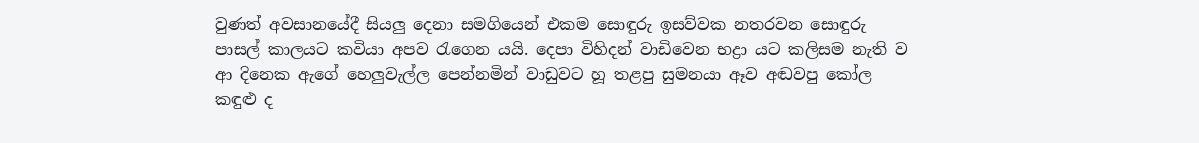වුණත් අවසානයේදී සියලු දෙනා සමගියෙන් එකම සොඳුරු ඉසව්වක නතරවන සොඳුරු පාසල් කාලයට කවියා අපව රැගෙන යයි. දෙපා විහිදන් වාඩිවෙන භද්‍රා යට කලිසම නැති ව ආ දිනෙක ඇගේ හෙලුවැල්ල පෙන්නමින් වාඩුවට හූ තළපු සුමනයා ඈව අඬවපු කෝල කඳු‍ළු ද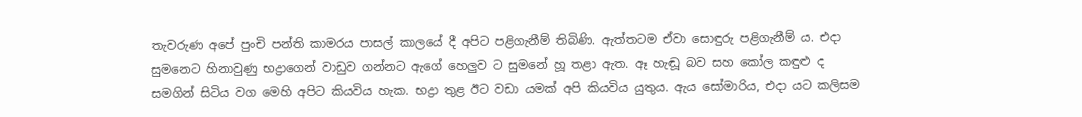තැවරුණ අපේ පුංචි පන්ති කාමරය පාසල් කාලයේ දී අපිට පළිගැනීම් තිබිණි. ඇත්තටම ඒවා සොඳුරු පළිගැනීම් ය. එදා සුමනෙට හිනාවුණු භද්‍රාගෙන් වාඩුව ගන්නට ඇගේ හෙලුව ට සුමනේ හූ තළා ඇත. ඈ හැඬූ බව සහ කෝල කඳුළු ද සමගින් සිටිය වග මෙහි අපිට කියවිය හැක. භද්‍රා තුළ ඊට වඩා යමක් අපි කියවිය යුතුය. ඇය සෝමාරිය, එදා යට කලිසම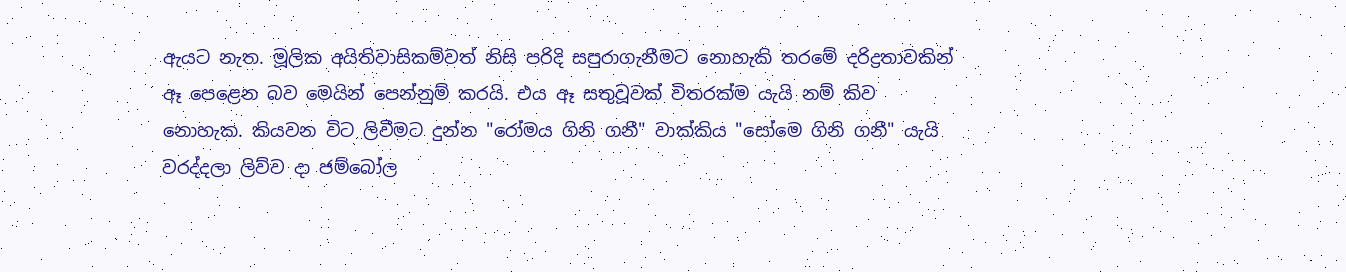ඇයට නැත. මූලික අයිතිවාසිකම්වත් නිසි පරිදි සපුරාගැනීමට නොහැකි තරමේ දරිද්‍රතාවකින් ඈ පෙළෙන බව මෙයින් පෙන්නුම් කරයි. එය ඈ සතුවූවක් විතරක්ම යැයි නම් කිව නොහැක. කියවන විට ලිවීමට දුන්න "රෝමය ගිනි ගනී" වාක්කිය "සෝමෙ ගිනි ගනී" යැයි වරද්දලා ලිව්ව දා ජම්බෝල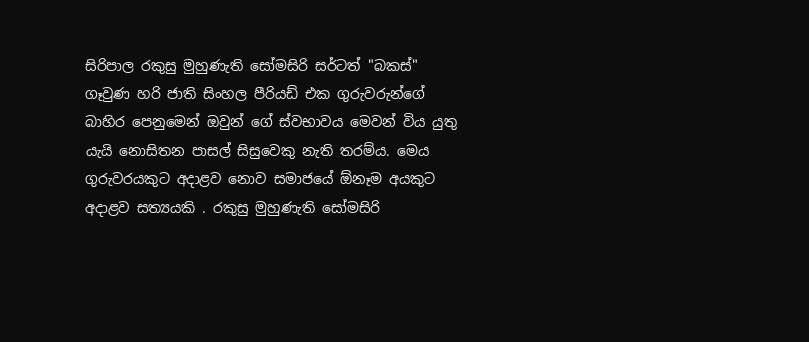සිරිපාල රකුසු මුහුණැති සෝමසිරි සර්ටත් "බකස්" ගෑවුණ හරි ජාති ‍සිංහල පීරියඩ් එක ගුරුවරුන්ගේ බාහිර පෙනුමෙන් ඔවුන් ගේ ස්වභාවය මෙවන් විය යුතු යැයි නොසිතන පාසල් සිසුවෙකු නැති තරම්ය. මෙය ගුරුවරයකුට අදාළව නොව සමාජයේ ඕනෑම අයකුට අදාළව සත්‍යයකි . රකුසු මුහුණැති සෝමසිරි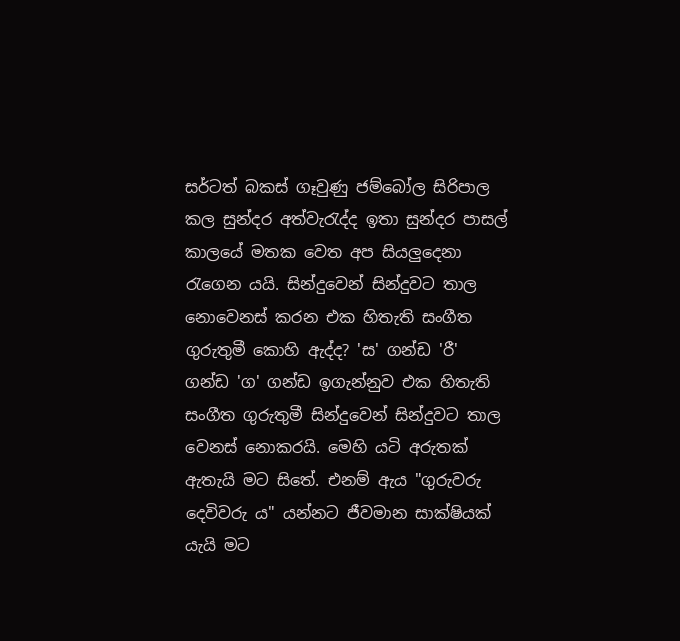සර්ටත් බකස් ගෑවුණු ජම්බෝල සිරිපාල කල සුන්දර අත්වැරැද්ද ඉතා සුන්දර පාසල් කාලයේ මතක වෙත අප සියලුදෙනා රැගෙන යයි. සින්දුවෙන් සින්දුවට තාල නොවෙනස් කරන එක හිතැති සංගීත ගුරුතුමී කොහි ඇද්ද? 'ස' ගන්ඩ 'රී' ගන්ඩ 'ග' ගන්ඩ ඉගැන්නුව එක හිතැති සංගීත ගුරුතුමී සින්දුවෙන් සින්දුවට තාල වෙනස් නොකරයි. මෙහි යටි අරුතක් ඇතැයි මට සිතේ. එනම් ඇය "ගුරුවරු දෙවිවරු ය" යන්නට ජීවමාන සාක්ෂියක් යැයි මට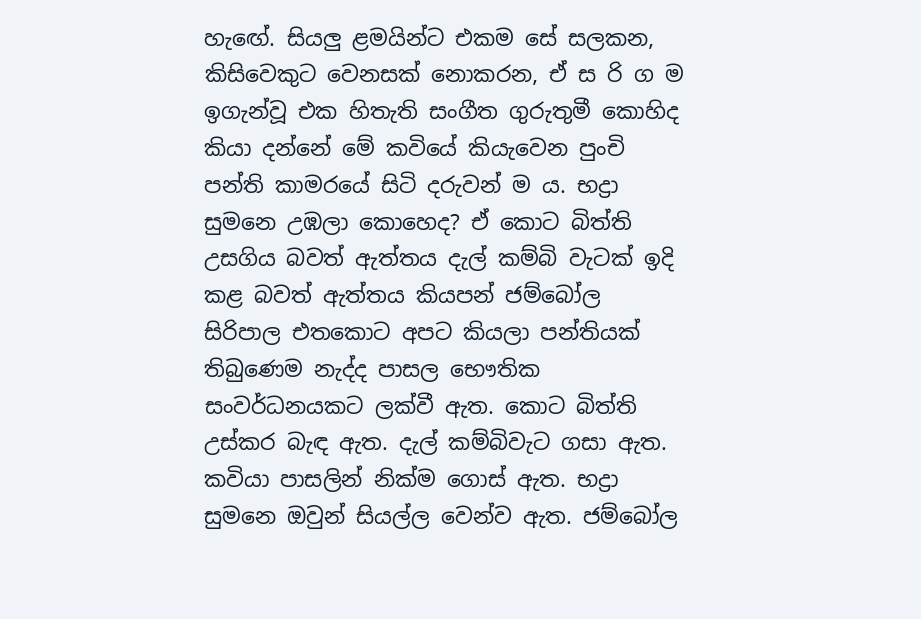හැඟේ. සියලු ළමයින්ට එකම සේ සලකන, කිසිවෙකුට වෙනසක් නොකරන, ඒ ස රි ග ම ඉගැන්වූ එක හිතැති සංගීත ගුරුතුමී කොහිද කියා දන්නේ මේ කවියේ කියැවෙන පුංචි පන්ති කාමරයේ සිටි දරුවන් ම ය. භද්‍රා සුමනෙ උඹලා කොහෙද? ඒ කොට බිත්ති උසගිය බවත් ඇත්තය දැල් කම්බි වැටක් ඉදි කළ බවත් ඇත්තය කියපන් ජම්බෝල සිරිපාල එතකොට අපට කියලා පන්තියක් තිබුණෙම නැද්ද පාසල භෞතික සංවර්ධනයකට ලක්වී ඇත. කොට බිත්ති උස්කර බැ‍ඳ ඇත. දැල් කම්බිවැට ගසා ඇත. කවියා පාසලින් නික්ම ගොස් ඇත. භද්‍රා සුමනෙ ඔවුන් සියල්ල වෙන්ව ඇත. ජම්බෝල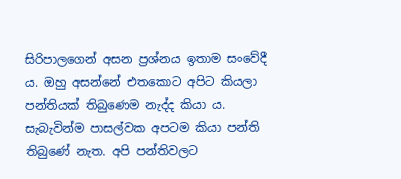සිරිපාලගෙන් අසන ප්‍රශ්නය ඉතාම සංවේදී ය. ඔහු අසන්නේ එතකොට අපිට කියලා පන්තියක් තිබුණෙම නැද්ද කියා ය. සැබැවින්ම පාසල්වක අපටම කියා පන්ති තිබුණේ නැත. අපි පන්තිවලට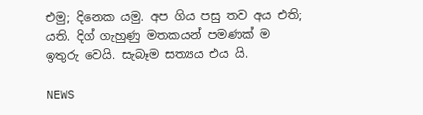එමු; දිනෙක යමු. අප ගිය පසු තව අය එති; යති. දිග් ගැහුණු මතකයන් පමණක් ම ඉතුරු වෙයි. සැබෑම සත්‍යය එය යි.

NEWS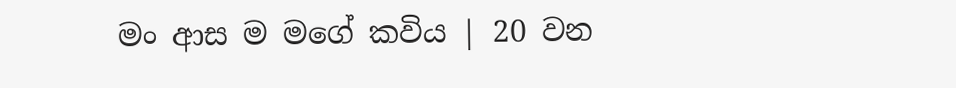මං ආස ම මගේ කවිය | 20 වන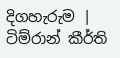දිගහැරුම | ටිම්රාන් කීර්ති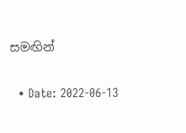සමඟින්

  • Date: 2022-06-13